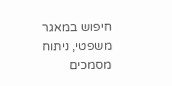חיפוש במאגר משפטי, ניתוח מסמכים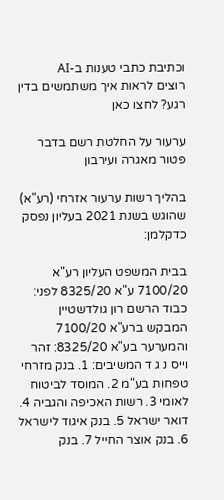וכתיבת כתבי טענות ב-AI
רוצים לראות איך משתמשים בדין רגע? לחצו כאן

ערעור על החלטת רשם בדבר פטור מאגרה ועירבון

בהליך רשות ערעור אזרחי (רע"א) שהוגש בשנת 2021 בעליון נפסק כדקלמן:

בבית המשפט העליון רע"א 7100/20 ע"א 8325/20 לפני: כבוד הרשם רון גולדשטיין המבקש ברע"א 7100/20 והמערער בע"א 8325/20: זהר וייס נ ג ד המשיבים: 1. בנק מזרחי טפחות בע"מ 2. המוסד לביטוח לאומי 3. רשות האכיפה והגביה 4. דואר ישראל 5. בנק איגוד לישראל 6. בנק אוצר החייל 7. בנק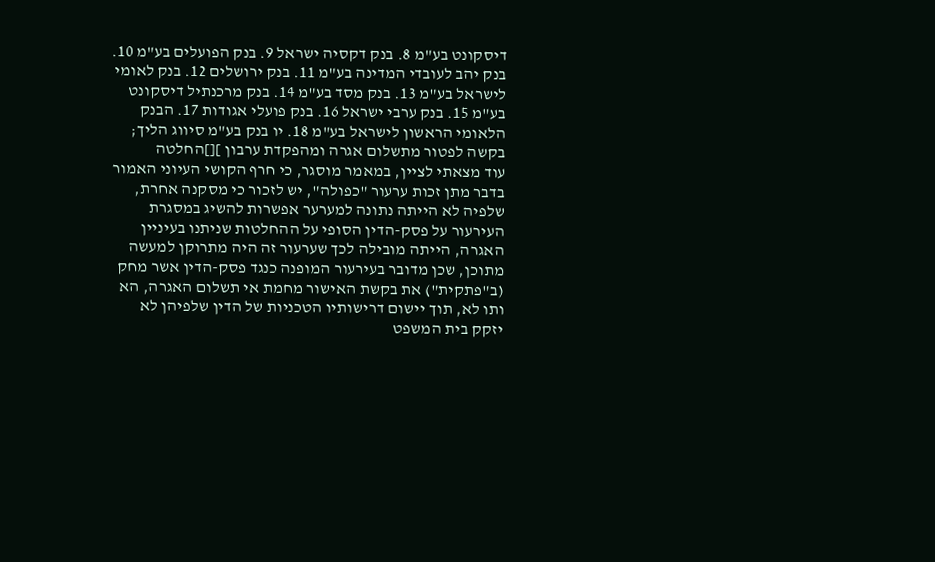דיסקונט בע"מ 8. בנק דקסיה ישראל 9. בנק הפועלים בע"מ 10. בנק יהב לעובדי המדינה בע"מ 11. בנק ירושלים 12. בנק לאומי לישראל בע"מ 13. בנק מסד בע"מ 14. בנק מרכנתיל דיסקונט בע"מ 15. בנק ערבי ישראל 16. בנק פועלי אגודות 17. הבנק הלאומי הראשון לישראל בע"מ 18. יו בנק בע"מ סיווג הליך; בקשה לפטור מתשלום אגרה ומהפקדת ערבון ][]החלטה
עוד מצאתי לציין, במאמר מוסגר, כי חרף הקושי העיוני האמור בדבר מתן זכות ערעור "כפולה", יש לזכור כי מסקנה אחרת, שלפיה לא הייתה נתונה למערער אפשרות להשיג במסגרת העירעור על פסק-הדין הסופי על ההחלטות שניתנו בעיניין האגרה, הייתה מובילה לכך שערעור זה היה מתרוקן למעשה מתוכן, שכן מדובר בעירעור המופנה כנגד פסק-הדין אשר מחק (ב"פתקית") את בקשת האישור מחמת אי תשלום האגרה, הא ותו לא, תוך יישום דרישותיו הטכניות של הדין שלפיהן לא יזקק בית המשפט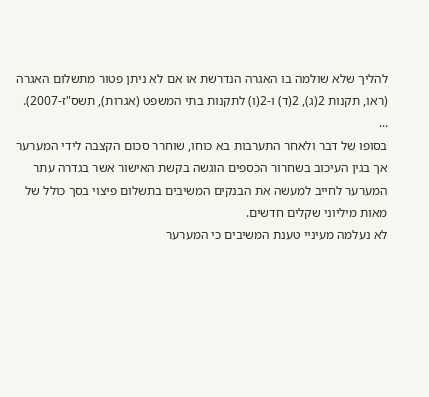להליך שלא שולמה בו האגרה הנדרשת או אם לא ניתן פטור מתשלום האגרה (ראו, תקנות 2(ג), 2(ד) ו-2(ו) לתקנות בתי המשפט (אגרות), תשס"ז-2007).
...
בסופו של דבר ולאחר התערבות בא כוחו, שוחרר סכום הקצבה לידי המערער אך בגין העיכוב בשחרור הכספים הוגשה בקשת האישור אשר בגדרה עתר המערער לחייב למעשה את הבנקים המשיבים בתשלום פיצוי בסך כולל של מאות מיליוני שקלים חדשים.
לא נעלמה מעיניי טענת המשיבים כי המערער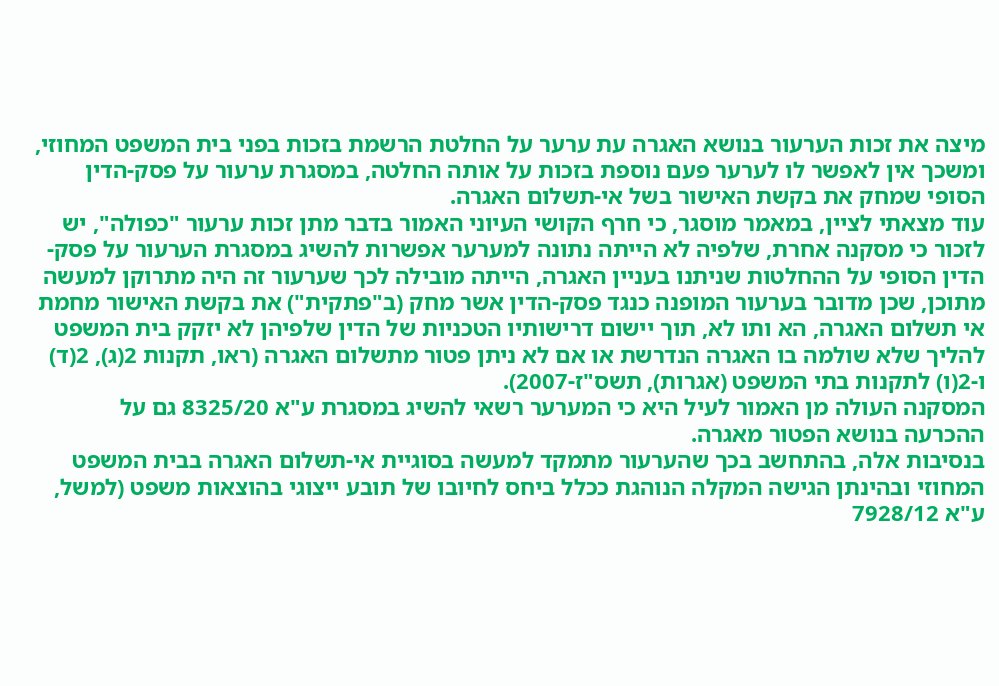מיצה את זכות הערעור בנושא האגרה עת ערער על החלטת הרשמת בזכות בפני בית המשפט המחוזי, ומשכך אין לאפשר לו לערער פעם נוספת בזכות על אותה החלטה, במסגרת ערעור על פסק-הדין הסופי שמחק את בקשת האישור בשל אי-תשלום האגרה.
עוד מצאתי לציין, במאמר מוסגר, כי חרף הקושי העיוני האמור בדבר מתן זכות ערעור "כפולה", יש לזכור כי מסקנה אחרת, שלפיה לא הייתה נתונה למערער אפשרות להשיג במסגרת הערעור על פסק-הדין הסופי על ההחלטות שניתנו בעניין האגרה, הייתה מובילה לכך שערעור זה היה מתרוקן למעשה מתוכן, שכן מדובר בערעור המופנה כנגד פסק-הדין אשר מחק (ב"פתקית") את בקשת האישור מחמת אי תשלום האגרה, הא ותו לא, תוך יישום דרישותיו הטכניות של הדין שלפיהן לא יזקק בית המשפט להליך שלא שולמה בו האגרה הנדרשת או אם לא ניתן פטור מתשלום האגרה (ראו, תקנות 2(ג), 2(ד) ו-2(ו) לתקנות בתי המשפט (אגרות), תשס"ז-2007).
המסקנה העולה מן האמור לעיל היא כי המערער רשאי להשיג במסגרת ע"א 8325/20 גם על ההכרעה בנושא הפטור מאגרה.
בנסיבות אלה, בהתחשב בכך שהערעור מתמקד למעשה בסוגיית אי-תשלום האגרה בבית המשפט המחוזי ובהינתן הגישה המקלה הנוהגת ככלל ביחס לחיובו של תובע ייצוגי בהוצאות משפט (למשל, ע"א 7928/12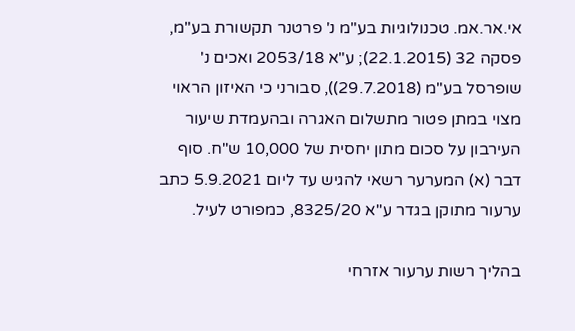אי.אר.אמ. טכנולוגיות בע"מ נ' פרטנר תקשורת בע"מ, פסקה 32 (22.1.2015); ע"א 2053/18 ואכים נ' שופרסל בע"מ (29.7.2018)), סבורני כי האיזון הראוי מצוי במתן פטור מתשלום האגרה ובהעמדת שיעור העירבון על סכום מתון יחסית של 10,000 ש"ח. סוף דבר (א) המערער רשאי להגיש עד ליום 5.9.2021 כתב ערעור מתוקן בגדר ע"א 8325/20, כמפורט לעיל.

בהליך רשות ערעור אזרחי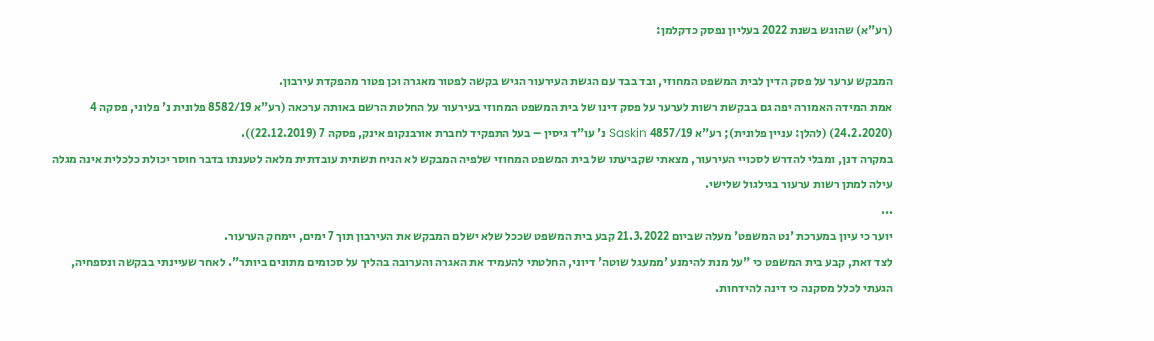(רע"א) שהוגש בשנת 2022 בעליון נפסק כדקלמן:

המבקש ערער על פסק הדין לבית המשפט המחוזי, ובד בבד עם הגשת העירעור הגיש בקשה לפטור מאגרה וכן פטור מהפקדת עירבון.
אמת המידה האמורה יפה גם בבקשת רשות לערער על פסק דינו של בית המשפט המחוזי בעירעור על החלטת הרשם באותה ערכאה (רע"א 8582/19 פלונית נ' פלוני, פסקה 4 (24.2.2020) (להלן: עניין פלונית); רע"א 4857/19 Saskin נ' עו"ד גיסין – בעל התפקיד לחברת אורבנקופ אינק, פסקה 7 (22.12.2019)).
במקרה דנן, ומבלי להדרש לסכויי העירעור, מצאתי שקביעתו של בית המשפט המחוזי שלפיה המבקש לא הניח תשתית עובדתית מלאה לטענתו בדבר חוסר יכולת כלכלית אינה מגלה עילה למתן רשות ערעור בגילגול שלישי.
...
יוער כי עיון במערכת 'נט המשפט' מעלה שביום 21.3.2022 קבע בית המשפט שככל שלא ישלם המבקש את העירבון תוך 7 ימים, יימחק הערעור.
לצד זאת, קבע בית המשפט כי "על מנת להימנע 'ממעגל שוטה' דיוני, החלטתי להעמיד את האגרה והערובה בהליך על סכומים מתונים ביותר". לאחר שעיינתי בבקשה ונספחיה, הגעתי לכלל מסקנה כי דינה להידחות.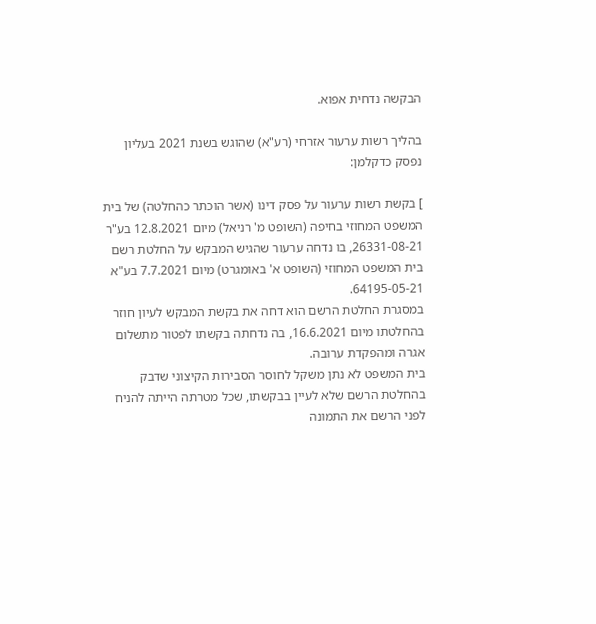הבקשה נדחית אפוא.

בהליך רשות ערעור אזרחי (רע"א) שהוגש בשנת 2021 בעליון נפסק כדקלמן:

] בקשת רשות ערעור על פסק דינו (אשר הוכתר כהחלטה) של בית המשפט המחוזי בחיפה (השופט מ' רניאל) מיום 12.8.2021 בע"ר 26331-08-21, בו נדחה ערעור שהגיש המבקש על החלטת רשם בית המשפט המחוזי (השופט א' באומגרט) מיום 7.7.2021 בע"א 64195-05-21.
במסגרת החלטת הרשם הוא דחה את בקשת המבקש לעיון חוזר בהחלטתו מיום 16.6.2021, בה נדחתה בקשתו לפטור מתשלום אגרה ומהפקדת ערובה.
בית המשפט לא נתן משקל לחוסר הסבירות הקיצוני שדבק בהחלטת הרשם שלא לעיין בבקשתו, שכל מטרתה הייתה להניח לפני הרשם את התמונה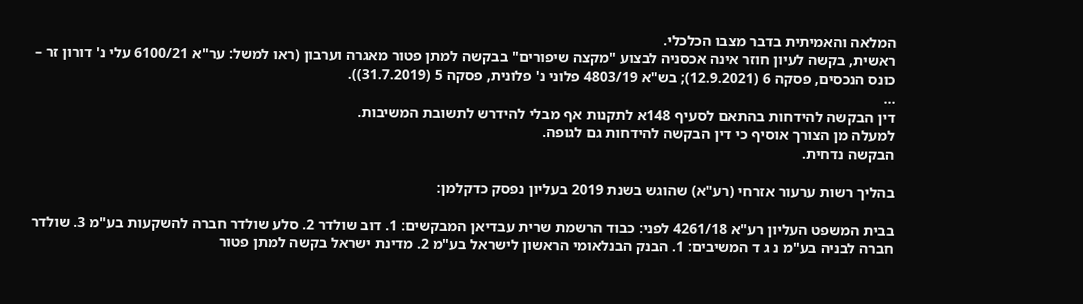המלאה והאמיתית בדבר מצבו הכלכלי.
ראשית, בקשה לעיון חוזר אינה אכסניה לבצוע "מקצה שיפורים" בבקשה למתן פטור מאגרה וערבון (ראו למשל: ער"א 6100/21 עלי נ' דורון זר – כונס הנכסים, פסקה 6 (12.9.2021); בש"א 4803/19 פלוני נ' פלונית, פסקה 5 (31.7.2019)).
...
דין הבקשה להידחות בהתאם לסעיף 148א לתקנות אף מבלי להידרש לתשובת המשיבות.
למעלה מן הצורך אוסיף כי דין הבקשה להידחות גם לגופה.
הבקשה נדחית.

בהליך רשות ערעור אזרחי (רע"א) שהוגש בשנת 2019 בעליון נפסק כדקלמן:

בבית המשפט העליון רע"א 4261/18 לפני: כבוד הרשמת שרית עבדיאן המבקשים: 1. דוב שולדר 2. סלע שולדר חברה להשקעות בע"מ 3. שולדר חברה לבניה בע"מ נ ג ד המשיבים: 1. הבנק הבנלאומי הראשון לישראל בע"מ 2. מדינת ישראל בקשה למתן פטור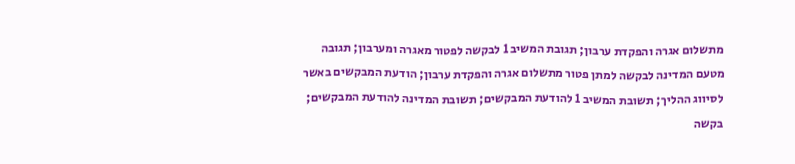מתשלום אגרה והפקדת ערבון; תגובת המשיב 1 לבקשה לפטור מאגרה ומערבון; תגובה מטעם המדינה לבקשה למתן פטור מתשלום אגרה והפקדת ערבון; הודעת המבקשים באשר לסיווג ההליך; תשובת המשיב 1 להודעת המבקשים; תשובת המדינה להודעת המבקשים; בקשה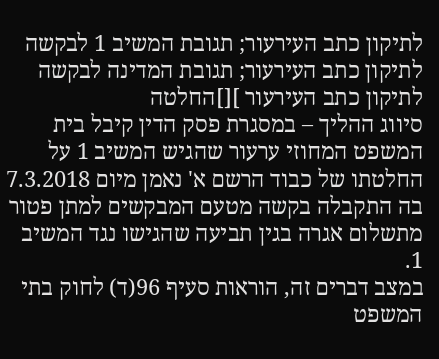לתיקון כתב העירעור; תגובת המשיב 1 לבקשה לתיקון כתב העירעור; תגובת המדינה לבקשה לתיקון כתב העירעור ][]החלטה
סיווג ההליך – במסגרת פסק הדין קיבל בית המשפט המחוזי ערעור שהגיש המשיב 1 על החלטתו של כבוד הרשם א' נאמן מיום 7.3.2018 בה התקבלה בקשה מטעם המבקשים למתן פטור מתשלום אגרה בגין תביעה שהגישו נגד המשיב 1.
במצב דברים זה, הוראות סעיף 96(ד) לחוק בתי המשפט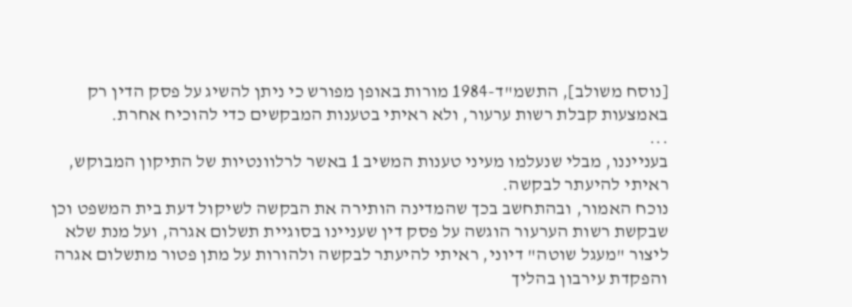[נוסח משולב], התשמ"ד-1984 מורות באופן מפורש כי ניתן להשיג על פסק הדין רק באמצעות קבלת רשות ערעור, ולא ראיתי בטענות המבקשים כדי להוכיח אחרת.
...
בענייננו, מבלי שנעלמו מעיני טענות המשיב 1 באשר לרלוונטיות של התיקון המבוקש, ראיתי להיעתר לבקשה.
נוכח האמור, ובהתחשב בכך שהמדינה הותירה את הבקשה לשיקול דעת בית המשפט וכן שבקשת רשות הערעור הוגשה על פסק דין שעניינו בסוגיית תשלום אגרה, ועל מנת שלא ליצור "מעגל שוטה" דיוני, ראיתי להיעתר לבקשה ולהורות על מתן פטור מתשלום אגרה והפקדת עירבון בהליך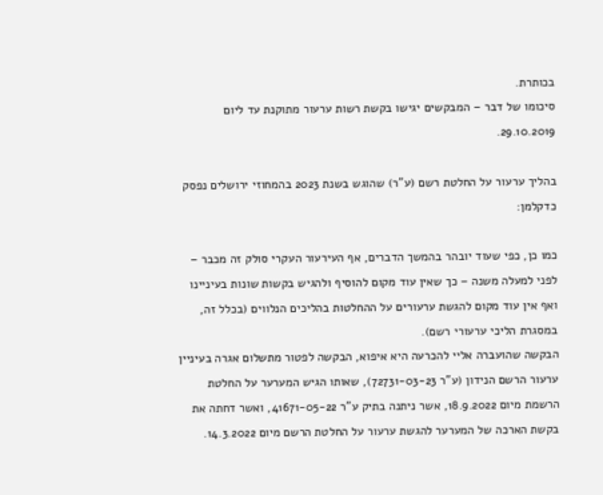בכותרת.
סיכומו של דבר – המבקשים יגישו בקשת רשות ערעור מתוקנת עד ליום 29.10.2019.

בהליך ערעור על החלטת רשם (ע"ר) שהוגש בשנת 2023 בהמחוזי ירושלים נפסק כדקלמן:

כמו כן, כפי שעוד יובהר בהמשך הדברים, אף העירעור העקרי סולק זה מכבר – לפני למעלה משנה – כך שאין עוד מקום להוסיף ולהגיש בקשות שונות בעיניינו ואף אין עוד מקום להגשת ערעורים על ההחלטות בהליכים הנלווים (בכלל זה, במסגרת הליכי ערעורי רשם).
הבקשה שהועברה אליי להכרעה היא איפוא, הבקשה לפטור מתשלום אגרה בעיניין ערעור הרשם הנידון (ע"ר 72731-03-23), שאותו הגיש המערער על החלטת הרשמת מיום 18.9.2022, אשר ניתנה בתיק ע"ר 41671-05-22, ואשר דחתה את בקשת הארכה של המערער להגשת ערעור על החלטת הרשם מיום 14.3.2022.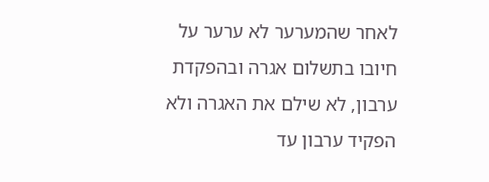לאחר שהמערער לא ערער על חיובו בתשלום אגרה ובהפקדת ערבון, לא שילם את האגרה ולא הפקיד ערבון עד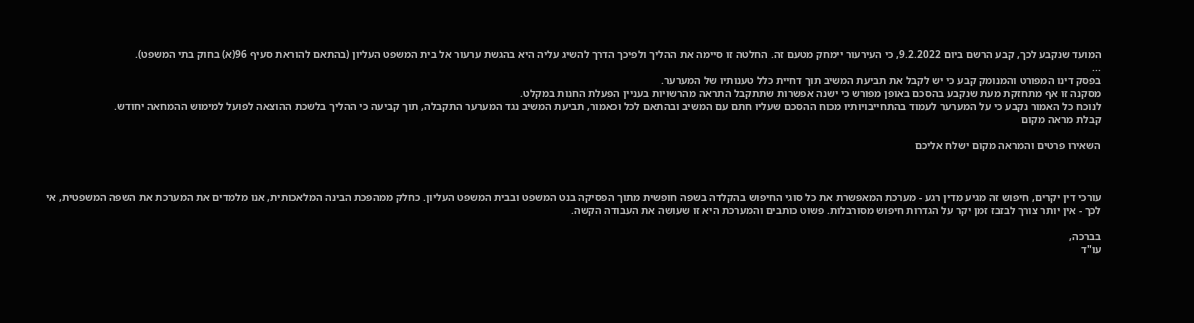המועד שנקבע לכך, קבע הרשם ביום 9.2.2022, כי העירעור יימחק מטעם זה. החלטה זו סיימה את ההליך ולפיכך הדרך להשיג עליה היא בהגשת ערעור אל בית המשפט העליון (בהתאם להוראת סעיף 96(א) בחוק בתי המשפט).
...
בפסק דינו המפורט והמנומק קבע כי יש לקבל את תביעת המשיב תוך דחיית כלל טענותיו של המערער.
מסקנה זו אף מתחזקת מעת שנקבע בהסכם באופן מפורש כי ישנה אפשרות שתתקבל התראה מהרשויות בעניין הפעלת החנות במקלט.
לנוכח כל האמור נקבע כי על המערער לעמוד בהתחייבויותיו מכוח ההסכם שעליו חתם עם המשיב ובהתאם לכל וכאמור, תביעת המשיב נגד המערער התקבלה, תוך קביעה כי ההליך בלשכת ההוצאה לפועל למימוש ההמחאה יחודש.
קבלת מראה מקום

השאירו פרטים והמראה מקום ישלח אליכם



עורכי דין יקרים, חיפוש זה מגיע מדין רגע - מערכת המאפשרת את כל סוגי החיפוש בהקלדה בשפה חופשית מתוך הפסיקה בנט המשפט ובבית המשפט העליון. כחלק ממהפכת הבינה המלאכותית, אנו מלמדים את המערכת את השפה המשפטית, אי לכך - אין יותר צורך לבזבז זמן יקר על הגדרות חיפוש מסורבלות. פשוט כותבים והמערכת היא זו שעושה את העבודה הקשה.

בברכה,
עו"ד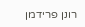רונן פרידמן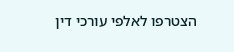הצטרפו לאלפי עורכי דין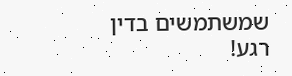שמשתמשים בדין רגע!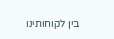בין לקוחותינו